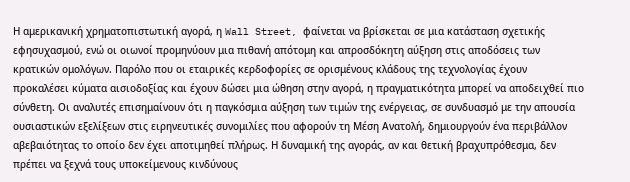Η αμερικανική χρηματοπιστωτική αγορά, η Wall Street, φαίνεται να βρίσκεται σε μια κατάσταση σχετικής εφησυχασμού, ενώ οι οιωνοί προμηνύουν μια πιθανή απότομη και απροσδόκητη αύξηση στις αποδόσεις των κρατικών ομολόγων. Παρόλο που οι εταιρικές κερδοφορίες σε ορισμένους κλάδους της τεχνολογίας έχουν προκαλέσει κύματα αισιοδοξίας και έχουν δώσει μια ώθηση στην αγορά, η πραγματικότητα μπορεί να αποδειχθεί πιο σύνθετη. Οι αναλυτές επισημαίνουν ότι η παγκόσμια αύξηση των τιμών της ενέργειας, σε συνδυασμό με την απουσία ουσιαστικών εξελίξεων στις ειρηνευτικές συνομιλίες που αφορούν τη Μέση Ανατολή, δημιουργούν ένα περιβάλλον αβεβαιότητας το οποίο δεν έχει αποτιμηθεί πλήρως. Η δυναμική της αγοράς, αν και θετική βραχυπρόθεσμα, δεν πρέπει να ξεχνά τους υποκείμενους κινδύνους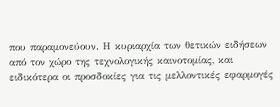που παραμονεύουν. Η κυριαρχία των θετικών ειδήσεων από τον χώρο της τεχνολογικής καινοτομίας, και ειδικότερα οι προσδοκίες για τις μελλοντικές εφαρμογές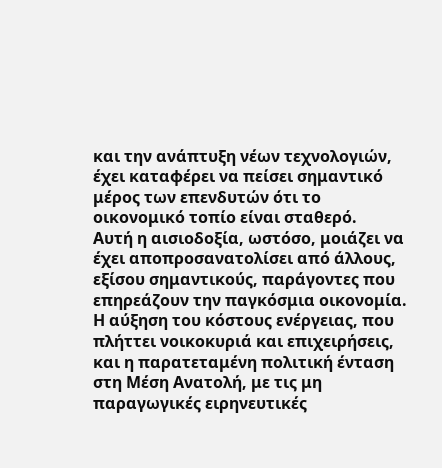και την ανάπτυξη νέων τεχνολογιών, έχει καταφέρει να πείσει σημαντικό μέρος των επενδυτών ότι το οικονομικό τοπίο είναι σταθερό.
Αυτή η αισιοδοξία, ωστόσο, μοιάζει να έχει αποπροσανατολίσει από άλλους, εξίσου σημαντικούς, παράγοντες που επηρεάζουν την παγκόσμια οικονομία. Η αύξηση του κόστους ενέργειας, που πλήττει νοικοκυριά και επιχειρήσεις, και η παρατεταμένη πολιτική ένταση στη Μέση Ανατολή, με τις μη παραγωγικές ειρηνευτικές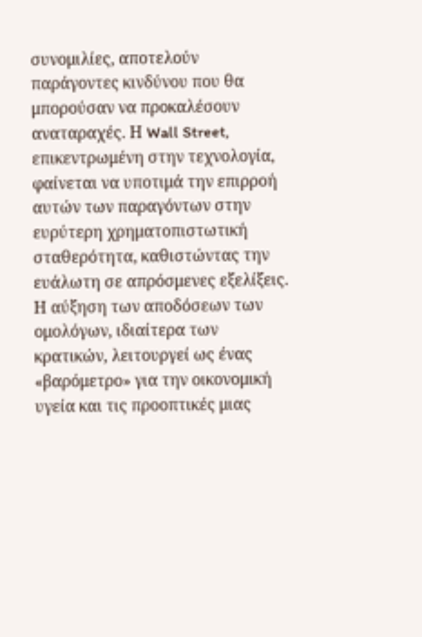συνομιλίες, αποτελούν παράγοντες κινδύνου που θα μπορούσαν να προκαλέσουν αναταραχές. Η Wall Street, επικεντρωμένη στην τεχνολογία, φαίνεται να υποτιμά την επιρροή αυτών των παραγόντων στην ευρύτερη χρηματοπιστωτική σταθερότητα, καθιστώντας την ευάλωτη σε απρόσμενες εξελίξεις. Η αύξηση των αποδόσεων των ομολόγων, ιδιαίτερα των κρατικών, λειτουργεί ως ένας «βαρόμετρο» για την οικονομική υγεία και τις προοπτικές μιας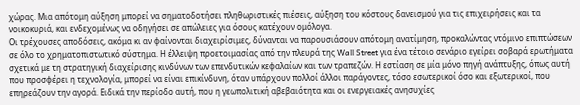χώρας. Μια απότομη αύξηση μπορεί να σηματοδοτήσει πληθωριστικές πιέσεις, αύξηση του κόστους δανεισμού για τις επιχειρήσεις και τα νοικοκυριά, και ενδεχομένως να οδηγήσει σε απώλειες για όσους κατέχουν ομόλογα.
Οι τρέχουσες αποδόσεις, ακόμα κι αν φαίνονται διαχειρίσιμες, δύνανται να παρουσιάσουν απότομη ανατίμηση, προκαλώντας ντόμινο επιπτώσεων σε όλο το χρηματοπιστωτικό σύστημα. Η έλλειψη προετοιμασίας από την πλευρά της Wall Street για ένα τέτοιο σενάριο εγείρει σοβαρά ερωτήματα σχετικά με τη στρατηγική διαχείρισης κινδύνων των επενδυτικών κεφαλαίων και των τραπεζών. Η εστίαση σε μία μόνο πηγή ανάπτυξης, όπως αυτή που προσφέρει η τεχνολογία, μπορεί να είναι επικίνδυνη, όταν υπάρχουν πολλοί άλλοι παράγοντες, τόσο εσωτερικοί όσο και εξωτερικοί, που επηρεάζουν την αγορά. Ειδικά την περίοδο αυτή, που η γεωπολιτική αβεβαιότητα και οι ενεργειακές ανησυχίες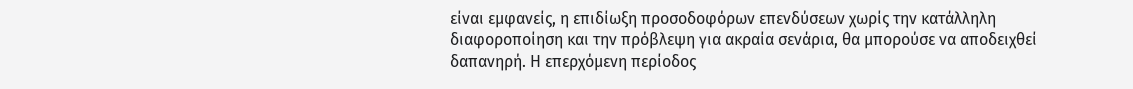είναι εμφανείς, η επιδίωξη προσοδοφόρων επενδύσεων χωρίς την κατάλληλη διαφοροποίηση και την πρόβλεψη για ακραία σενάρια, θα μπορούσε να αποδειχθεί δαπανηρή. Η επερχόμενη περίοδος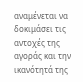αναμένεται να δοκιμάσει τις αντοχές της αγοράς και την ικανότητά της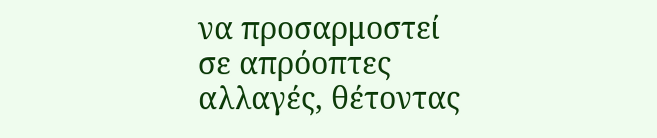να προσαρμοστεί σε απρόοπτες αλλαγές, θέτοντας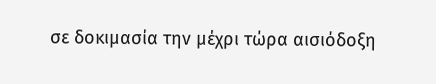σε δοκιμασία την μέχρι τώρα αισιόδοξη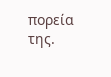πορεία της.